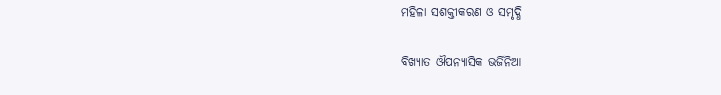ମହିଳା ସଶକ୍ତୀକରଣ ଓ ସମୃଦ୍ଧି

ବିଖ୍ୟାତ ଔପନ୍ୟାସିକ ଭର୍ଜିନିଆ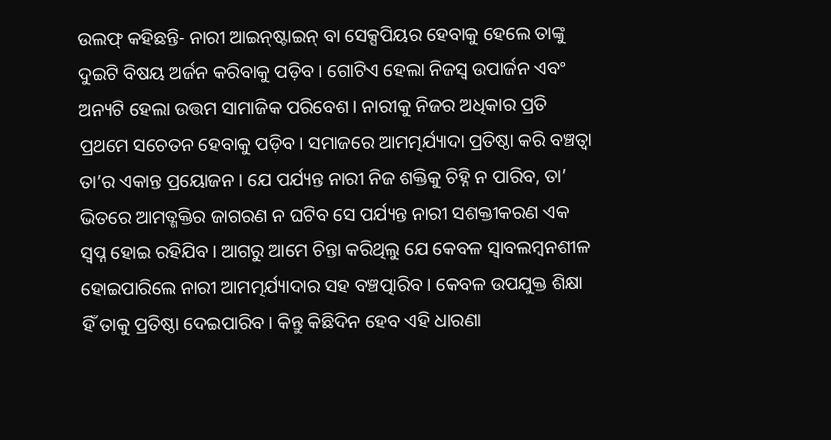ଉଲଫ୍‌ କହିଛନ୍ତି- ନାରୀ ଆଇନ୍‌ଷ୍ଟାଇନ୍‌ ବା ସେକ୍ସପିୟର ହେବାକୁ ହେଲେ ତାଙ୍କୁ ଦୁଇଟି ବିଷୟ ଅର୍ଜନ କରିବାକୁ ପଡ଼ିବ। ଗୋଟିଏ ହେଲା ନିଜସ୍ବ ଉପାର୍ଜନ ଏବଂ ଅନ୍ୟଟି ହେଲା ଉତ୍ତମ ସାମାଜିକ ପରିବେଶ। ନାରୀକୁ ନିଜର ଅଧିକାର ପ୍ରତି ପ୍ରଥମେ ସଚେତନ ହେବାକୁ ପଡ଼ିବ। ସମାଜରେ ଆମତ୍ମର୍ଯ୍ୟାଦା ପ୍ରତିଷ୍ଠା କରି ବଞ୍ଚତ୍ବା ତା’ର ଏକାନ୍ତ ପ୍ରୟୋଜନ। ଯେ ପର୍ଯ୍ୟନ୍ତ ନାରୀ ନିଜ ଶକ୍ତିକୁ ଚିହ୍ନି ନ ପାରିବ, ତା’ ଭିତରେ ଆମତ୍ଶକ୍ତିର ଜାଗରଣ ନ ଘଟିବ ସେ ପର୍ଯ୍ୟନ୍ତ ନାରୀ ସଶକ୍ତୀକରଣ ଏକ ସ୍ବପ୍ନ ହୋଇ ରହିଯିବ। ଆଗରୁ ଆମେ ଚିନ୍ତା କରିଥିଲୁ ଯେ କେବଳ ସ୍ବାବଲମ୍ବନଶୀଳ ହୋଇପାରିଲେ ନାରୀ ଆମତ୍ମର୍ଯ୍ୟାଦାର ସହ ବଞ୍ଚତ୍ପାରିବ। କେବଳ ଉପଯୁକ୍ତ ଶିକ୍ଷା ହିଁ ତାକୁ ପ୍ରତିଷ୍ଠା ଦେଇପାରିବ। କିନ୍ତୁ କିଛିଦିନ ହେବ ଏହି ଧାରଣା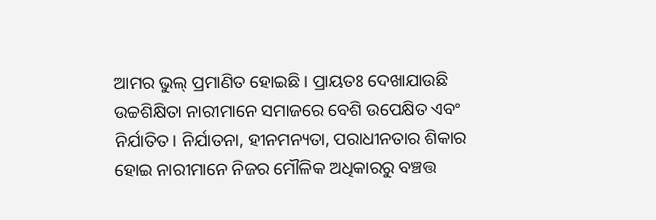ଆମର ଭୁଲ୍‌ ପ୍ରମାଣିତ ହୋଇଛି। ପ୍ରାୟତଃ ଦେଖାଯାଉଛି ଉଚ୍ଚଶିକ୍ଷିତା ନାରୀମାନେ ସମାଜରେ ବେଶି ଉପେକ୍ଷିତ ଏବଂ ନିର୍ଯାତିତ। ନିର୍ଯାତନା, ହୀନମନ୍ୟତା, ପରାଧୀନତାର ଶିକାର ହୋଇ ନାରୀମାନେ ନିଜର ମୌଳିକ ଅଧିକାରରୁ ବଞ୍ଚତ୍ତ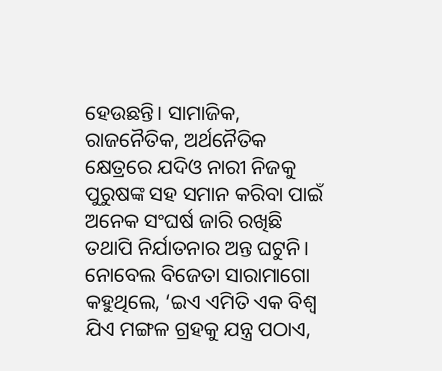ହେଉଛନ୍ତି। ସାମାଜିକ, ରାଜନୈତିକ, ଅର୍ଥନୈତିକ କ୍ଷେତ୍ରରେ ଯଦିଓ ନାରୀ ନିଜକୁ ପୁରୁଷଙ୍କ ସହ ସମାନ କରିବା ପାଇଁ ଅନେକ ସଂଘର୍ଷ ଜାରି ରଖିଛି ତଥାପି ନିର୍ଯାତନାର ଅନ୍ତ ଘଟୁନି। ନୋବେଲ ବିଜେତା ସାରାମାଗୋ କହୁଥିଲେ, ‘ଇଏ ଏମିତି ଏକ ବିଶ୍ୱ ଯିଏ ମଙ୍ଗଳ ଗ୍ରହକୁ ଯନ୍ତ୍ର ପଠାଏ,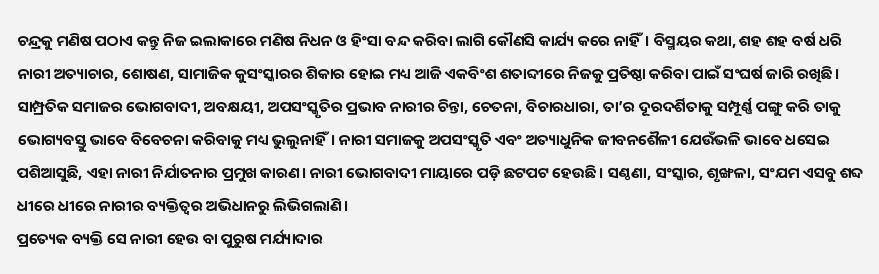ଚନ୍ଦ୍ରକୁ ମଣିଷ ପଠାଏ କନ୍ତୁ ନିଜ ଇଲାକାରେ ମଣିଷ ନିଧନ ଓ ହିଂସା ବନ୍ଦ କରିବା ଲାଗି କୌଣସି କାର୍ଯ୍ୟ କରେ ନାହିଁ। ବିସ୍ମୟର କଥା, ଶହ ଶହ ବର୍ଷ ଧରି ନାରୀ ଅତ୍ୟାଚାର, ଶୋଷଣ, ସାମାଜିକ କୁସଂସ୍କାରର ଶିକାର ହୋଇ ମଧ୍ୟ ଆଜି ଏକବିଂଶ ଶତାବ୍ଦୀରେ ନିଜକୁ ପ୍ରତିଷ୍ଠା କରିବା ପାଇଁ ସଂଘର୍ଷ ଜାରି ରଖିଛି। ସାମ୍ପ୍ରତିକ ସମାଜର ଭୋଗବାଦୀ, ଅବକ୍ଷୟୀ, ଅପସଂସ୍କୃତିର ପ୍ରଭାବ ନାରୀର ଚିନ୍ତା, ଚେତନା, ବିଚାରଧାରା, ତା’ର ଦୂରଦର୍ଶିତାକୁ ସମ୍ପୂର୍ଣ୍ଣ ପଙ୍ଗୁ କରି ତାକୁ ଭୋଗ୍ୟବସ୍ତୁ ଭାବେ ବିବେଚନା କରିବାକୁ ମଧ୍ୟ ଭୁଲୁନାହିଁ। ନାରୀ ସମାଜକୁ ଅପସଂସ୍କୃତି ଏବଂ ଅତ୍ୟାଧୁନିକ ଜୀବନଶୈଳୀ ଯେଉଁଭଳି ଭାବେ ଧସେଇ ପଶିଆସୁଛି, ଏହା ନାରୀ ନିର୍ଯାତନାର ପ୍ରମୁଖ କାରଣ। ନାରୀ ଭୋଗବାଦୀ ମାୟାରେ ପଡ଼ି ଛଟପଟ ହେଉଛି। ସଣ୍ଠଣା, ସଂସ୍କାର, ଶୃଙ୍ଖଳା, ସଂଯମ ଏସବୁ ଶବ୍ଦ ଧୀରେ ଧୀରେ ନାରୀର ବ୍ୟକ୍ତିତ୍ୱର ଅଭିଧାନରୁ ଲିଭିଗଲାଣି।
ପ୍ରତ୍ୟେକ ବ୍ୟକ୍ତି ସେ ନାରୀ ହେଉ ବା ପୁରୁଷ ମର୍ଯ୍ୟାଦାର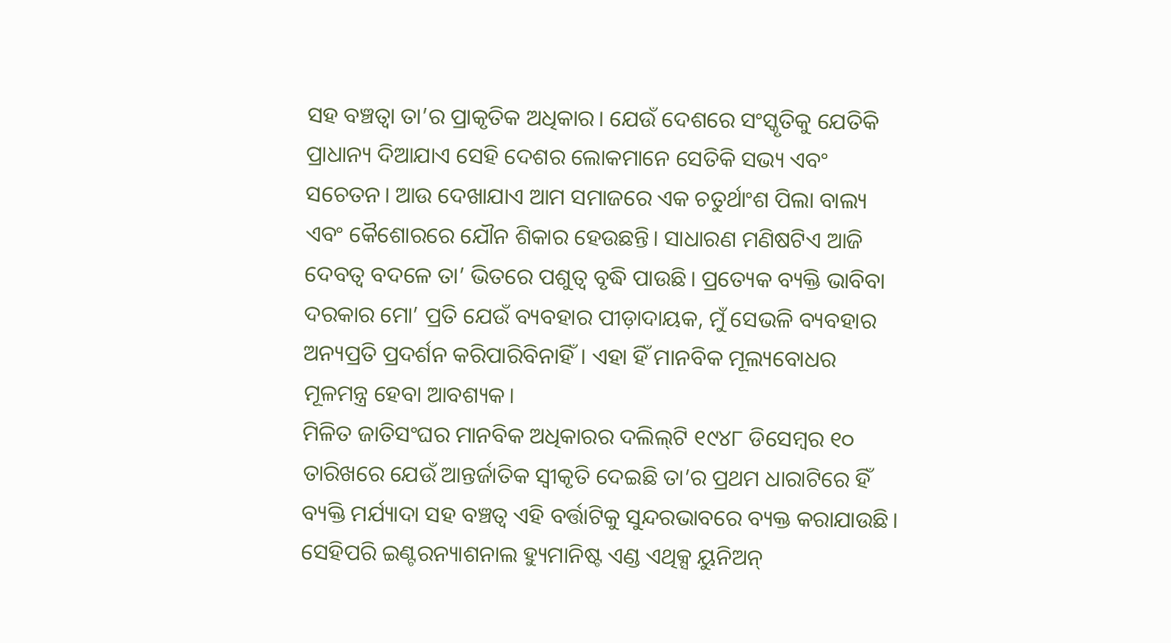ସହ ବଞ୍ଚତ୍ବା ତା’ର ପ୍ରାକୃତିକ ଅଧିକାର। ଯେଉଁ ଦେଶରେ ସଂସ୍କୃତିକୁ ଯେତିକି ପ୍ରାଧାନ୍ୟ ଦିଆଯାଏ ସେହି ଦେଶର ଲୋକମାନେ ସେତିକି ସଭ୍ୟ ଏବଂ ସଚେତନ। ଆଉ ଦେଖାଯାଏ ଆମ ସମାଜରେ ଏକ ଚତୁର୍ଥାଂଶ ପିଲା ବାଲ୍ୟ ଏବଂ କୈଶୋରରେ ଯୌନ ଶିକାର ହେଉଛନ୍ତି। ସାଧାରଣ ମଣିଷଟିଏ ଆଜି ଦେବତ୍ୱ ବଦଳେ ତା’ ଭିତରେ ପଶୁତ୍ୱ ବୃଦ୍ଧି ପାଉଛି। ପ୍ରତ୍ୟେକ ବ୍ୟକ୍ତି ଭାବିବା ଦରକାର ମୋ’ ପ୍ରତି ଯେଉଁ ବ୍ୟବହାର ପୀଡ଼ାଦାୟକ, ମୁଁ ସେଭଳି ବ୍ୟବହାର ଅନ୍ୟପ୍ରତି ପ୍ରଦର୍ଶନ କରିପାରିବିନାହିଁ। ଏହା ହିଁ ମାନବିକ ମୂଲ୍ୟବୋଧର ମୂଳମନ୍ତ୍ର ହେବା ଆବଶ୍ୟକ।
ମିଳିତ ଜାତିସଂଘର ମାନବିକ ଅଧିକାରର ଦଲିଲ୍‌ଟି ୧୯୪୮ ଡିସେମ୍ବର ୧୦ ତାରିଖରେ ଯେଉଁ ଆନ୍ତର୍ଜାତିକ ସ୍ବୀକୃତି ଦେଇଛି ତା’ର ପ୍ରଥମ ଧାରାଟିରେ ହିଁ ବ୍ୟକ୍ତି ମର୍ଯ୍ୟାଦା ସହ ବଞ୍ଚତ୍ବ ଏହି ବର୍ତ୍ତାଟିକୁ ସୁନ୍ଦରଭାବରେ ବ୍ୟକ୍ତ କରାଯାଉଛି। ସେହିପରି ଇଣ୍ଟରନ୍ୟାଶନାଲ ହ୍ୟୁମାନିଷ୍ଟ ଏଣ୍ଡ ଏଥିକ୍ସ ୟୁନିଅନ୍‌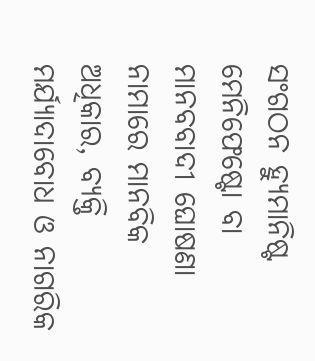ସଂଗଠନ ହ୍ୟୁମାନିଷ୍ଟ ମେନିଫେଷ୍ଟୋ ବା ମାନବବାଦୀ ଘୋଷଣା ନାମାରେ ମାନବିକ ଅଧିକାର, ବ୍ୟକ୍ତି ମର୍ଯ୍ୟାଦାବୋଧ ଓ ନାଗରିକ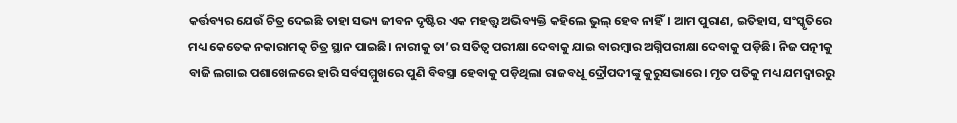କର୍ତ୍ତବ୍ୟର ଯେଉଁ ଚିତ୍ର ଦେଇଛି ତାହା ସଭ୍ୟ ଜୀବନ ଦୃଷ୍ଟିର ଏକ ମହତ୍ତ୍ୱ ଅଭିବ୍ୟକ୍ତି କହିଲେ ଭୁଲ୍‌ ହେବ ନାହିଁ। ଆମ ପୁରାଣ, ଇତିହାସ, ସଂସ୍କୃତିରେ ମଧ୍ୟ କେତେକ ନକାରାମତ୍କ ଚିତ୍ର ସ୍ଥାନ ପାଇଛି। ନାରୀକୁ ତା’ର ସତିତ୍ୱ ପରୀକ୍ଷା ଦେବାକୁ ଯାଇ ବାରମ୍ବାର ଅଗ୍ନିପରୀକ୍ଷା ଦେବାକୁ ପଡ଼ିଛି। ନିଜ ପତ୍ନୀକୁ ବାଜି ଲଗାଇ ପଶାଖେଳରେ ହାରି ସର୍ବସମ୍ମୁଖରେ ପୁଣି ବିବସ୍ତ୍ରା ହେବାକୁ ପଡ଼ିଥିଲା ରାଜବଧୂ ଦ୍ରୌପଦୀଙ୍କୁ କୁରୁସଭାରେ। ମୃତ ପତିକୁ ମଧ୍ୟ ଯମଦ୍ୱାରରୁ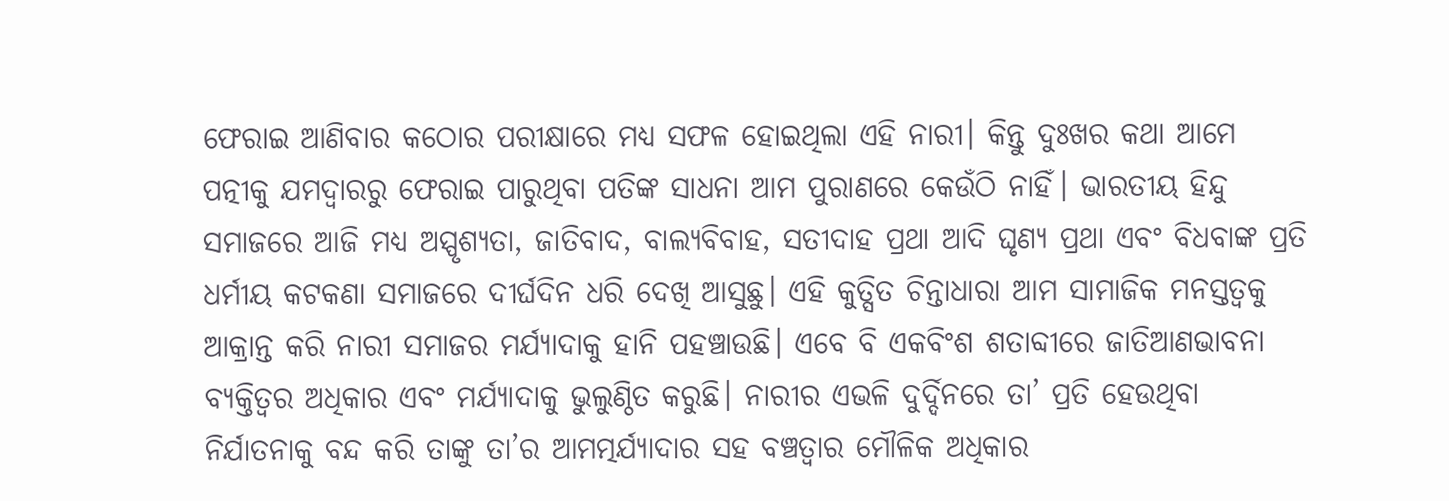ଫେରାଇ ଆଣିବାର କଠୋର ପରୀକ୍ଷାରେ ମଧ୍ୟ ସଫଳ ହୋଇଥିଲା ଏହି ନାରୀ। କିନ୍ତୁ ଦୁଃଖର କଥା ଆମେ ପତ୍ନୀକୁ ଯମଦ୍ୱାରରୁ ଫେରାଇ ପାରୁଥିବା ପତିଙ୍କ ସାଧନା ଆମ ପୁରାଣରେ କେଉଁଠି ନାହିଁ। ଭାରତୀୟ ହିନ୍ଦୁ ସମାଜରେ ଆଜି ମଧ୍ୟ ଅସ୍ପୃଶ୍ୟତା, ଜାତିବାଦ, ବାଲ୍ୟବିବାହ, ସତୀଦାହ ପ୍ରଥା ଆଦି ଘୃଣ୍ୟ ପ୍ରଥା ଏବଂ ବିଧବାଙ୍କ ପ୍ରତି ଧର୍ମୀୟ କଟକଣା ସମାଜରେ ଦୀର୍ଘଦିନ ଧରି ଦେଖି ଆସୁଛୁ। ଏହି କୁତ୍ସିତ ଚିନ୍ତାଧାରା ଆମ ସାମାଜିକ ମନସ୍ତତ୍ୱକୁ ଆକ୍ରାନ୍ତ କରି ନାରୀ ସମାଜର ମର୍ଯ୍ୟାଦାକୁ ହାନି ପହଞ୍ଚାଉଛି। ଏବେ ବି ଏକବିଂଶ ଶତାବ୍ଦୀରେ ଜାତିଆଣଭାବନା ବ୍ୟକ୍ତିତ୍ୱର ଅଧିକାର ଏବଂ ମର୍ଯ୍ୟାଦାକୁ ଭୁଲୁଣ୍ଠିତ କରୁଛି। ନାରୀର ଏଭଳି ଦୁର୍ଦ୍ଦିନରେ ତା’ ପ୍ରତି ହେଉଥିବା ନିର୍ଯାତନାକୁ ବନ୍ଦ କରି ତାଙ୍କୁ ତା’ର ଆମତ୍ମର୍ଯ୍ୟାଦାର ସହ ବଞ୍ଚତ୍ବାର ମୌଳିକ ଅଧିକାର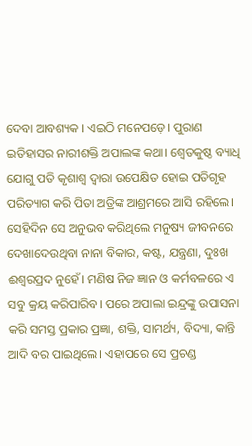ଦେବା ଆବଶ୍ୟକ । ଏଇଠି ମନେପଡ଼େ। ପୁରାଣ ଇତିହାସର ନାରୀଶକ୍ତି ଅପାଲଙ୍କ କଥା। ଶ୍ୱେତକୁଷ୍ଠ ବ୍ୟାଧି ଯୋଗୁ ପତି କୃଶାଶ୍ୱ ଦ୍ୱାରା ଉପେକ୍ଷିତ ହୋଇ ପତିଗୃହ ପରିତ୍ୟାଗ କରି ପିତା ଅତ୍ରିଙ୍କ ଆଶ୍ରମରେ ଆସି ରହିଲେ। ସେହିଦିନ ସେ ଅନୁଭବ କରିଥିଲେ ମନୁଷ୍ୟ ଜୀବନରେ ଦେଖାଦେଉଥିବା ନାନା ବିକାର, କଷ୍ଟ, ଯନ୍ତ୍ରଣା, ଦୁଃଖ ଈଶ୍ୱରପ୍ରଦ ନୁହେଁ। ମଣିଷ ନିଜ ଜ୍ଞାନ ଓ କର୍ମବଳରେ ଏ ସବୁ କ୍ରୟ କରିପାରିବ। ପରେ ଅପାଲା ଇନ୍ଦ୍ରଙ୍କୁ ଉପାସନା କରି ସମସ୍ତ ପ୍ରକାର ପ୍ରଜ୍ଞା, ଶକ୍ତି, ସାମର୍ଥ୍ୟ, ବିଦ୍ୟା, କାନ୍ତି ଆଦି ବର ପାଇଥିଲେ। ଏହାପରେ ସେ ପ୍ରଚଣ୍ଡ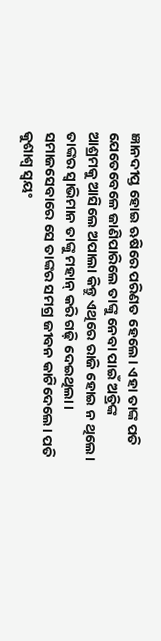ଜ୍ଞାନଦୀପ୍ତ ହୋଇ ଋଷିରେ ପରିଣତ ହେଲେ। ଏହା ତାଙ୍କ ପତି ଯେତେବେଳେ ଜାଣିପାରିଲେ ତାଙ୍କୁ ନେବା ପାଇଁ ଅତ୍ରିଙ୍କ ଆଶ୍ରମକୁ ଆସିଲେ ଅପାଲା କିନ୍ତୁ ଏଥିରେ ରାଜି ହୋଇ ନ ଥିଲେ। ତାଙ୍କର ସ୍ବାଭିମାନ ତାଙ୍କୁ ମହାନ୍‌ କରି ଗଢ଼ି ଦେଇଥିଲା। ସମାଜସେବାରେ ସେ ତାଙ୍କର ସମଗ୍ର ଜୀବନ କାଟିଦେଲେ। ପତି କୁଶାଶ୍ୱ ସ୍ବୟଂ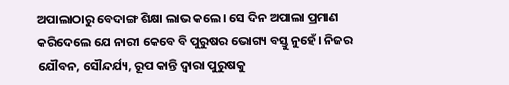ଅପାଲାଠାରୁ ବେଦାଙ୍ଗ ଶିକ୍ଷା ଲାଭ କଲେ। ସେ ଦିନ ଅପାଲା ପ୍ରମାଣ କରିଦେଲେ ଯେ ନାରୀ କେବେ ବି ପୁରୁଷର ଭୋଗ୍ୟ ବସ୍ତୁ ନୁହେଁ। ନିଜର ଯୌବନ, ସୌନ୍ଦର୍ଯ୍ୟ, ରୂପ କାନ୍ତି ଦ୍ୱାରା ପୁରୁଷକୁ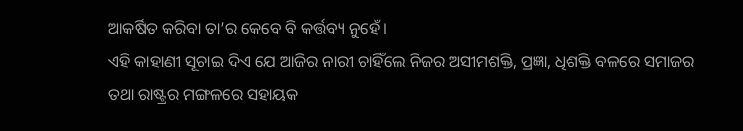ଆକର୍ଷିତ କରିବା ତା’ର କେବେ ବି କର୍ତ୍ତବ୍ୟ ନୁହେଁ।
ଏହି କାହାଣୀ ସୂଚାଇ ଦିଏ ଯେ ଆଜିର ନାରୀ ଚାହିଁଲେ ନିଜର ଅସୀମଶକ୍ତି, ପ୍ରଜ୍ଞା, ଧିଶକ୍ତି ବଳରେ ସମାଜର ତଥା ରାଷ୍ଟ୍ରର ମଙ୍ଗଳରେ ସହାୟକ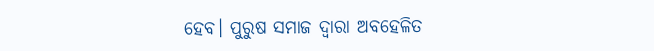ହେବ। ପୁରୁଷ ସମାଜ ଦ୍ୱାରା ଅବହେଳିତ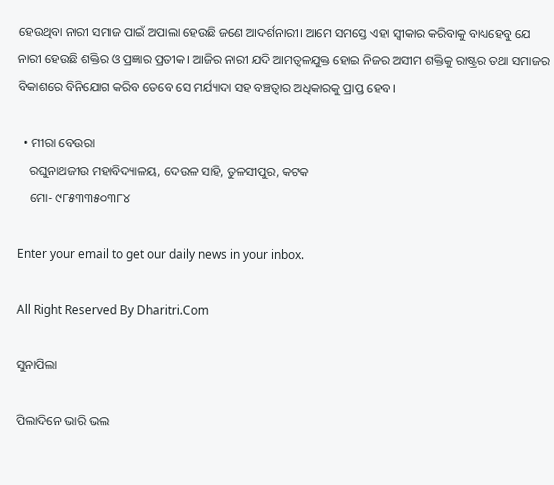ହେଉଥିବା ନାରୀ ସମାଜ ପାଇଁ ଅପାଲା ହେଉଛି ଜଣେ ଆଦର୍ଶନାରୀ। ଆମେ ସମସ୍ତେ ଏହା ସ୍ବୀକାର କରିବାକୁ ବାଧ୍ୟହେବୁ ଯେ ନାରୀ ହେଉଛି ଶକ୍ତିର ଓ ପ୍ରଜ୍ଞାର ପ୍ରତୀକ। ଆଜିର ନାରୀ ଯଦି ଆମତ୍ବଳଯୁକ୍ତ ହୋଇ ନିଜର ଅସୀମ ଶକ୍ତିକୁ ରାଷ୍ଟ୍ରର ତଥା ସମାଜର ବିକାଶରେ ବିନିଯୋଗ କରିବ ତେବେ ସେ ମର୍ଯ୍ୟାଦା ସହ ବଞ୍ଚତ୍ବାର ଅଧିକାରକୁ ପ୍ରାପ୍ତ ହେବ।

  • ମୀରା ବେଉରା
    ରଘୁନାଥଜୀଉ ମହାବିଦ୍ୟାଳୟ, ଦେଉଳ ସାହି, ତୁଳସୀପୁର, କଟକ
    ମୋ- ୯୮୫୩୩୫୦୩୮୪

Enter your email to get our daily news in your inbox.

All Right Reserved By Dharitri.Com

ସୁନାପିଲା

ପିଲାଦିନେ ଭାରି ଭଲ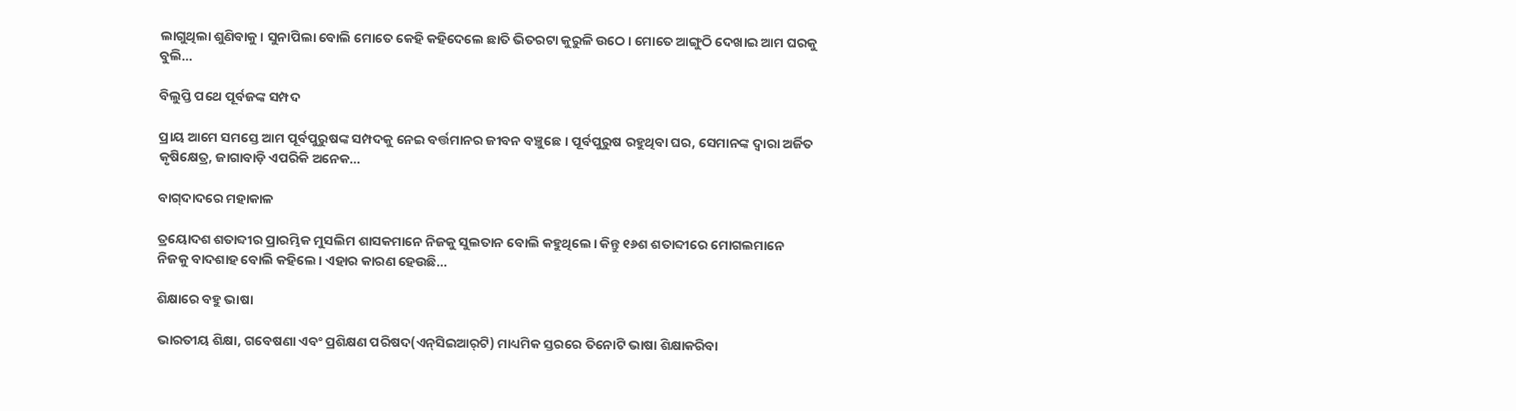ଲାଗୁଥିଲା ଶୁଣିବାକୁ। ସୁନାପିଲା ବୋଲି ମୋତେ କେହି କହିଦେଲେ ଛାତି ଭିତରଟା କୁରୁଳି ଉଠେ। ମୋତେ ଆଙ୍ଗୁଠି ଦେଖାଇ ଆମ ଘରକୁ ବୁଲି…

ବିଲୁପ୍ତି ପଥେ ପୂର୍ବଜଙ୍କ ସମ୍ପଦ

ପ୍ରାୟ ଆମେ ସମସ୍ତେ ଆମ ପୂର୍ବପୁରୁଷଙ୍କ ସମ୍ପଦକୁ ନେଇ ବର୍ତ୍ତମାନର ଜୀବନ ବଞ୍ଚୁଛେ। ପୂର୍ବପୁରୁଷ ରହୁଥିବା ଘର, ସେମାନଙ୍କ ଦ୍ୱାରା ଅର୍ଜିତ କୃଷିକ୍ଷେତ୍ର, ଜାଗାବାଡ଼ି ଏପରିକି ଅନେକ…

ବାଗ୍‌ଦାଦରେ ମହାକାଳ

ତ୍ରୟୋଦଶ ଶତାବ୍ଦୀର ପ୍ରାରମ୍ଭିକ ମୁସଲିମ ଶାସକମାନେ ନିଜକୁ ସୁଲତାନ ବୋଲି କହୁଥିଲେ। କିନ୍ତୁ ୧୬ଶ ଶତାବ୍ଦୀରେ ମୋଗଲମାନେ ନିଜକୁ ବାଦଶାହ ବୋଲି କହିଲେ। ଏହାର କାରଣ ହେଉଛି…

ଶିକ୍ଷାରେ ବହୁ ଭାଷା

ଭାରତୀୟ ଶିକ୍ଷା, ଗବେଷଣା ଏବଂ ପ୍ରଶିକ୍ଷଣ ପରିଷଦ(ଏନ୍‌ସିଇଆର୍‌ଟି) ମାଧ୍ୟମିକ ସ୍ତରରେ ତିନୋଟି ଭାଷା ଶିକ୍ଷାକରିବା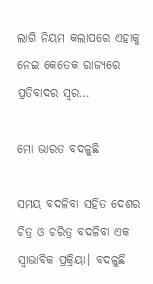ଲାଗି ନିୟମ କଲାପରେ ଏହାକୁ ନେଇ କେତେକ ରାଜ୍ୟରେ ପ୍ରତିବାଦର ସ୍ବର…

ମୋ ଭାରତ ବଦଳୁଛି

ସମୟ ବଦଳିବା ସହିତ ଦେଶର ଚିତ୍ର ଓ ଚରିତ୍ର ବଦଳିବା ଏକ ସ୍ବାଭାବିକ ପ୍ରକ୍ରିୟା। ବଦଳୁଛି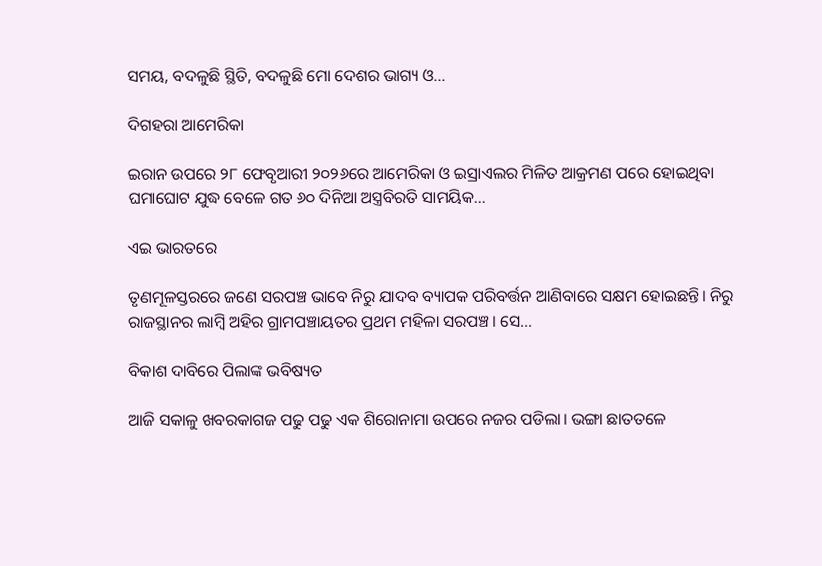ସମୟ, ବଦଳୁଛି ସ୍ଥିତି, ବଦଳୁଛି ମୋ ଦେଶର ଭାଗ୍ୟ ଓ…

ଦିଗହରା ଆମେରିକା

ଇରାନ ଉପରେ ୨୮ ଫେବୃଆରୀ ୨୦୨୬ରେ ଆମେରିକା ଓ ଇସ୍ରାଏଲର ମିଳିତ ଆକ୍ରମଣ ପରେ ହୋଇଥିବା ଘମାଘୋଟ ଯୁଦ୍ଧ ବେଳେ ଗତ ୬୦ ଦିନିଆ ଅସ୍ତ୍ରବିରତି ସାମୟିକ…

ଏଇ ଭାରତରେ

ତୃଣମୂଳସ୍ତରରେ ଜଣେ ସରପଞ୍ଚ ଭାବେ ନିରୁ ଯାଦବ ବ୍ୟାପକ ପରିବର୍ତ୍ତନ ଆଣିବାରେ ସକ୍ଷମ ହୋଇଛନ୍ତି। ନିରୁ ରାଜସ୍ଥାନର ଲାମ୍ବି ଅହିର ଗ୍ରାମପଞ୍ଚାୟତର ପ୍ରଥମ ମହିଳା ସରପଞ୍ଚ। ସେ…

ବିକାଶ ଦାବିରେ ପିଲାଙ୍କ ଭବିଷ୍ୟତ

ଆଜି ସକାଳୁ ଖବରକାଗଜ ପଢୁ ପଢୁ ଏକ ଶିରୋନାମା ଉପରେ ନଜର ପଡିଲା। ଭଙ୍ଗା ଛାତତଳେ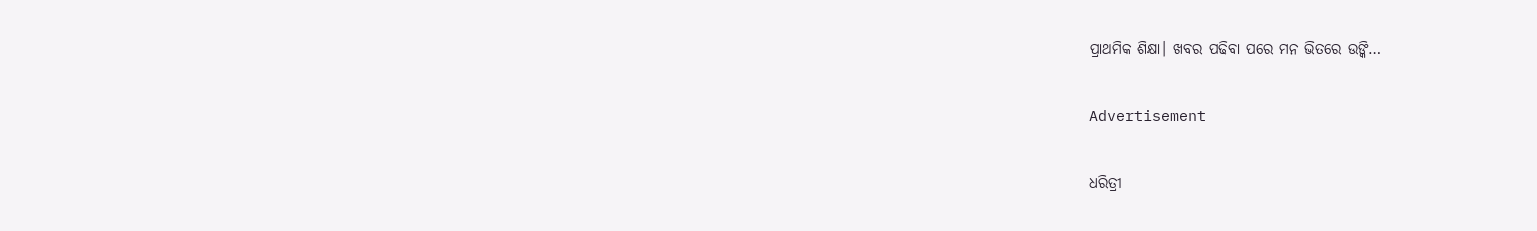ପ୍ରାଥମିକ ଶିକ୍ଷା। ଖବର ପଢିବା ପରେ ମନ ଭିତରେ ଉଙ୍କି…

Advertisement

ଧରିତ୍ରୀ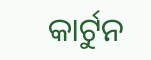କାର୍ଟୁନ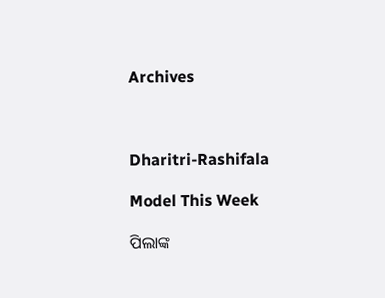Archives



Dharitri-Rashifala

Model This Week

ପିଲାଙ୍କ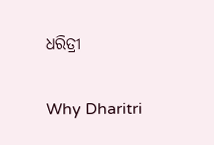ଧରିତ୍ରୀ

Why Dharitri